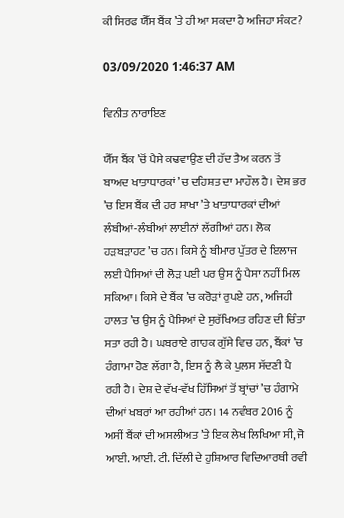ਕੀ ਸਿਰਫ ਯੈੱਸ ਬੈਂਕ ’ਤੇ ਹੀ ਆ ਸਕਦਾ ਹੈ ਅਜਿਹਾ ਸੰਕਟ?

03/09/2020 1:46:37 AM

ਵਿਨੀਤ ਨਾਰਾਇਣ

ਯੈੱਸ ਬੈਂਕ ’ਚੋਂ ਪੈਸੇ ਕਢਵਾਉਣ ਦੀ ਹੱਦ ਤੈਅ ਕਰਨ ਤੋਂ ਬਾਅਦ ਖਾਤਾਧਾਰਕਾਂ ’ਚ ਦਹਿਸ਼ਤ ਦਾ ਮਾਹੌਲ ਹੈ। ਦੇਸ਼ ਭਰ ’ਚ ਇਸ ਬੈਂਕ ਦੀ ਹਰ ਸ਼ਾਖਾ ’ਤੇ ਖਾਤਾਧਾਰਕਾਂ ਦੀਆਂ ਲੰਬੀਆਂ-ਲੰਬੀਆਂ ਲਾਈਨਾਂ ਲੱਗੀਆਂ ਹਨ। ਲੋਕ ਹੜਬੜਾਹਟ ’ਚ ਹਨ। ਕਿਸੇ ਨੂੰ ਬੀਮਾਰ ਪੁੱਤਰ ਦੇ ਇਲਾਜ ਲਈ ਪੈਸਿਆਂ ਦੀ ਲੋੜ ਪਈ ਪਰ ਉਸ ਨੂੰ ਪੈਸਾ ਨਹੀਂ ਮਿਲ ਸਕਿਆ। ਕਿਸੇ ਦੇ ਬੈਂਕ ’ਚ ਕਰੋੜਾਂ ਰੁਪਏ ਹਨ, ਅਜਿਹੀ ਹਾਲਤ ’ਚ ਉਸ ਨੂੰ ਪੈਸਿਆਂ ਦੇ ਸੁਰੱਖਿਅਤ ਰਹਿਣ ਦੀ ਚਿੰਤਾ ਸਤਾ ਰਹੀ ਹੈ। ਘਬਰਾਏ ਗਾਹਕ ਗੁੱਸੇ ਵਿਚ ਹਨ, ਬੈਂਕਾਂ ’ਚ ਹੰਗਾਮਾ ਹੋਣ ਲੱਗਾ ਹੈ, ਇਸ ਨੂੰ ਲੈ ਕੇ ਪੁਲਸ ਸੱਦਣੀ ਪੈ ਰਹੀ ਹੈ। ਦੇਸ਼ ਦੇ ਵੱਖ-ਵੱਖ ਹਿੱਸਿਆਂ ਤੋਂ ਬ੍ਰਾਂਚਾਂ ’ਚ ਹੰਗਾਮੇ ਦੀਆਂ ਖਬਰਾਂ ਆ ਰਹੀਆਂ ਹਨ। 14 ਨਵੰਬਰ 2016 ਨੂੰ ਅਸੀਂ ਬੈਂਕਾਂ ਦੀ ਅਸਲੀਅਤ ’ਤੇ ਇਕ ਲੇਖ ਲਿਖਿਆ ਸੀ, ਜੋ ਆਈ. ਆਈ. ਟੀ. ਦਿੱਲੀ ਦੇ ਹੁਸ਼ਿਆਰ ਵਿਦਿਆਰਥੀ ਰਵੀ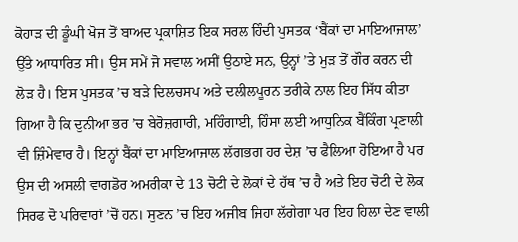ਕੋਹਾੜ ਦੀ ਡੂੰਘੀ ਖੋਜ ਤੋਂ ਬਾਅਦ ਪ੍ਰਕਾਸ਼ਿਤ ਇਕ ਸਰਲ ਹਿੰਦੀ ਪੁਸਤਕ ‘ਬੈਂਕਾਂ ਦਾ ਮਾਇਆਜਾਲ’ ਉੱਤੇ ਆਧਾਰਿਤ ਸੀ। ਉਸ ਸਮੇਂ ਜੋ ਸਵਾਲ ਅਸੀਂ ਉਠਾਏ ਸਨ, ਉਨ੍ਹਾਂ ’ਤੇ ਮੁੜ ਤੋਂ ਗੌਰ ਕਰਨ ਦੀ ਲੋੜ ਹੈ। ਇਸ ਪੁਸਤਕ ’ਚ ਬੜੇ ਦਿਲਚਸਪ ਅਤੇ ਦਲੀਲਪੂਰਨ ਤਰੀਕੇ ਨਾਲ ਇਹ ਸਿੱਧ ਕੀਤਾ ਗਿਆ ਹੈ ਕਿ ਦੁਨੀਆ ਭਰ ’ਚ ਬੇਰੋਜ਼ਗਾਰੀ, ਮਹਿੰਗਾਈ, ਹਿੰਸਾ ਲਈ ਆਧੁਨਿਕ ਬੈਂਕਿੰਗ ਪ੍ਰਣਾਲੀ ਵੀ ਜ਼ਿੰਮੇਵਾਰ ਹੈ। ਇਨ੍ਹਾਂ ਬੈਂਕਾਂ ਦਾ ਮਾਇਆਜਾਲ ਲੱਗਭਗ ਹਰ ਦੇਸ਼ ’ਚ ਫੈਲਿਆ ਹੋਇਆ ਹੈ ਪਰ ਉਸ ਦੀ ਅਸਲੀ ਵਾਗਡੋਰ ਅਮਰੀਕਾ ਦੇ 13 ਚੋਟੀ ਦੇ ਲੋਕਾਂ ਦੇ ਹੱਥ ’ਚ ਹੈ ਅਤੇ ਇਹ ਚੋਟੀ ਦੇ ਲੋਕ ਸਿਰਫ ਦੋ ਪਰਿਵਾਰਾਂ ’ਚੋਂ ਹਨ। ਸੁਣਨ ’ਚ ਇਹ ਅਜੀਬ ਜਿਹਾ ਲੱਗੇਗਾ ਪਰ ਇਹ ਹਿਲਾ ਦੇਣ ਵਾਲੀ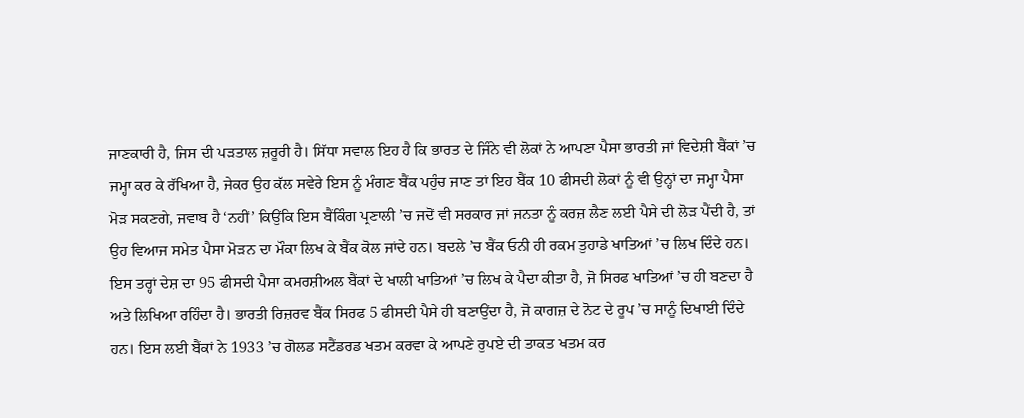ਜਾਣਕਾਰੀ ਹੈ, ਜਿਸ ਦੀ ਪੜਤਾਲ ਜ਼ਰੂਰੀ ਹੈ। ਸਿੱਧਾ ਸਵਾਲ ਇਹ ਹੈ ਕਿ ਭਾਰਤ ਦੇ ਜਿੰਨੇ ਵੀ ਲੋਕਾਂ ਨੇ ਆਪਣਾ ਪੈਸਾ ਭਾਰਤੀ ਜਾਂ ਵਿਦੇਸ਼ੀ ਬੈਂਕਾਂ ’ਚ ਜਮ੍ਹਾ ਕਰ ਕੇ ਰੱਖਿਆ ਹੈ, ਜੇਕਰ ਉਹ ਕੱਲ ਸਵੇਰੇ ਇਸ ਨੂੰ ਮੰਗਣ ਬੈਂਕ ਪਹੁੰਚ ਜਾਣ ਤਾਂ ਇਹ ਬੈਂਕ 10 ਫੀਸਦੀ ਲੋਕਾਂ ਨੂੰ ਵੀ ਉਨ੍ਹਾਂ ਦਾ ਜਮ੍ਹਾ ਪੈਸਾ ਮੋੜ ਸਕਣਗੇ, ਜਵਾਬ ਹੈ ‘ਨਹੀਂ’ ਕਿਉਂਕਿ ਇਸ ਬੈਂਕਿੰਗ ਪ੍ਰਣਾਲੀ ’ਚ ਜਦੋਂ ਵੀ ਸਰਕਾਰ ਜਾਂ ਜਨਤਾ ਨੂੰ ਕਰਜ਼ ਲੈਣ ਲਈ ਪੈਸੇ ਦੀ ਲੋੜ ਪੈਂਦੀ ਹੈ, ਤਾਂ ਉਹ ਵਿਆਜ ਸਮੇਤ ਪੈਸਾ ਮੋੜਨ ਦਾ ਮੌਕਾ ਲਿਖ ਕੇ ਬੈਂਕ ਕੋਲ ਜਾਂਦੇ ਹਨ। ਬਦਲੇ ’ਚ ਬੈਂਕ ਓਨੀ ਹੀ ਰਕਮ ਤੁਹਾਡੇ ਖਾਤਿਆਂ ’ਚ ਲਿਖ ਦਿੰਦੇ ਹਨ। ਇਸ ਤਰ੍ਹਾਂ ਦੇਸ਼ ਦਾ 95 ਫੀਸਦੀ ਪੈਸਾ ਕਮਰਸ਼ੀਅਲ ਬੈਂਕਾਂ ਦੇ ਖਾਲੀ ਖਾਤਿਆਂ ’ਚ ਲਿਖ ਕੇ ਪੈਦਾ ਕੀਤਾ ਹੈ, ਜੋ ਸਿਰਫ ਖਾਤਿਆਂ ’ਚ ਹੀ ਬਣਦਾ ਹੈ ਅਤੇ ਲਿਖਿਆ ਰਹਿੰਦਾ ਹੈ। ਭਾਰਤੀ ਰਿਜ਼ਰਵ ਬੈਂਕ ਸਿਰਫ 5 ਫੀਸਦੀ ਪੈਸੇ ਹੀ ਬਣਾਉਂਦਾ ਹੈ, ਜੋ ਕਾਗਜ਼ ਦੇ ਨੋਟ ਦੇ ਰੂਪ ’ਚ ਸਾਨੂੰ ਦਿਖਾਈ ਦਿੰਦੇ ਹਨ। ਇਸ ਲਈ ਬੈਂਕਾਂ ਨੇ 1933 ’ਚ ਗੋਲਡ ਸਟੈਂਡਰਡ ਖਤਮ ਕਰਵਾ ਕੇ ਆਪਣੇ ਰੁਪਏ ਦੀ ਤਾਕਤ ਖਤਮ ਕਰ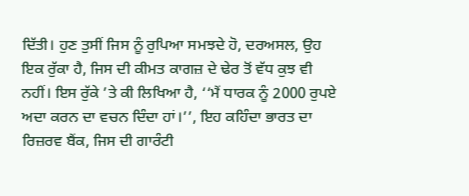ਦਿੱਤੀ। ਹੁਣ ਤੁਸੀਂ ਜਿਸ ਨੂੰ ਰੁਪਿਆ ਸਮਝਦੇ ਹੋ, ਦਰਅਸਲ, ਉਹ ਇਕ ਰੁੱਕਾ ਹੈ, ਜਿਸ ਦੀ ਕੀਮਤ ਕਾਗਜ਼ ਦੇ ਢੇਰ ਤੋਂ ਵੱਧ ਕੁਝ ਵੀ ਨਹੀਂ। ਇਸ ਰੁੱਕੇ ’ਤੇ ਕੀ ਲਿਖਿਆ ਹੈ, ‘‘ਮੈਂ ਧਾਰਕ ਨੂੰ 2000 ਰੁਪਏ ਅਦਾ ਕਰਨ ਦਾ ਵਚਨ ਦਿੰਦਾ ਹਾਂ।’’, ਇਹ ਕਹਿੰਦਾ ਭਾਰਤ ਦਾ ਰਿਜ਼ਰਵ ਬੈਂਕ, ਜਿਸ ਦੀ ਗਾਰੰਟੀ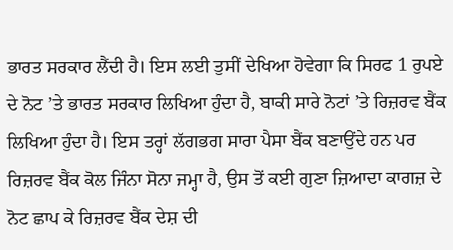ਭਾਰਤ ਸਰਕਾਰ ਲੈਂਦੀ ਹੈ। ਇਸ ਲਈ ਤੁਸੀਂ ਦੇਖਿਆ ਹੋਵੇਗਾ ਕਿ ਸਿਰਫ 1 ਰੁਪਏ ਦੇ ਨੋਟ ’ਤੇ ਭਾਰਤ ਸਰਕਾਰ ਲਿਖਿਆ ਹੁੰਦਾ ਹੈ, ਬਾਕੀ ਸਾਰੇ ਨੋਟਾਂ ’ਤੇ ਰਿਜ਼ਰਵ ਬੈਂਕ ਲਿਖਿਆ ਹੁੰਦਾ ਹੈ। ਇਸ ਤਰ੍ਹਾਂ ਲੱਗਭਗ ਸਾਰਾ ਪੈਸਾ ਬੈਂਕ ਬਣਾਉਂਦੇ ਹਨ ਪਰ ਰਿਜ਼ਰਵ ਬੈਂਕ ਕੋਲ ਜਿੰਨਾ ਸੋਨਾ ਜਮ੍ਹਾ ਹੈ, ਉਸ ਤੋਂ ਕਈ ਗੁਣਾ ਜ਼ਿਆਦਾ ਕਾਗਜ਼ ਦੇ ਨੋਟ ਛਾਪ ਕੇ ਰਿਜ਼ਰਵ ਬੈਂਕ ਦੇਸ਼ ਦੀ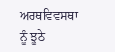ਅਰਥਵਿਵਸਥਾ ਨੂੰ ਝੂਠੇ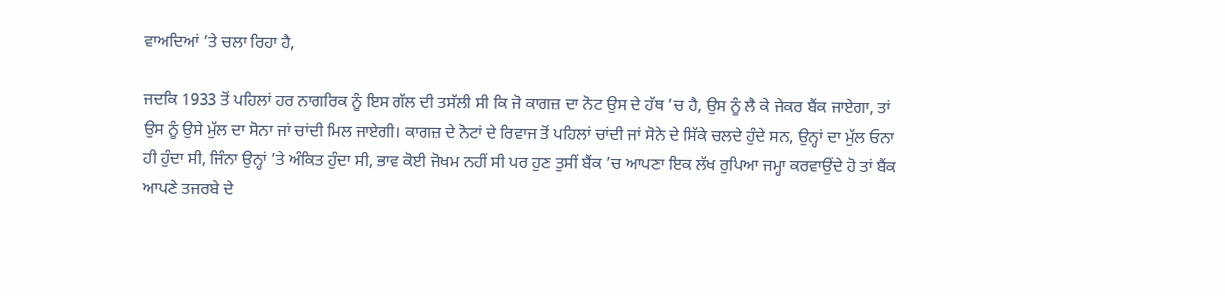ਵਾਅਦਿਆਂ ’ਤੇ ਚਲਾ ਰਿਹਾ ਹੈ,

ਜਦਕਿ 1933 ਤੋਂ ਪਹਿਲਾਂ ਹਰ ਨਾਗਰਿਕ ਨੂੰ ਇਸ ਗੱਲ ਦੀ ਤਸੱਲੀ ਸੀ ਕਿ ਜੋ ਕਾਗਜ਼ ਦਾ ਨੋਟ ਉਸ ਦੇ ਹੱਥ ’ਚ ਹੈ, ਉਸ ਨੂੰ ਲੈ ਕੇ ਜੇਕਰ ਬੈਂਕ ਜਾਏਗਾ, ਤਾਂ ਉਸ ਨੂੰ ਉਸੇ ਮੁੱਲ ਦਾ ਸੋਨਾ ਜਾਂ ਚਾਂਦੀ ਮਿਲ ਜਾਏਗੀ। ਕਾਗਜ਼ ਦੇ ਨੋਟਾਂ ਦੇ ਰਿਵਾਜ ਤੋਂ ਪਹਿਲਾਂ ਚਾਂਦੀ ਜਾਂ ਸੋਨੇ ਦੇ ਸਿੱਕੇ ਚਲਦੇ ਹੁੰਦੇ ਸਨ, ਉਨ੍ਹਾਂ ਦਾ ਮੁੱਲ ਓਨਾ ਹੀ ਹੁੰਦਾ ਸੀ, ਜਿੰਨਾ ਉਨ੍ਹਾਂ ’ਤੇ ਅੰਕਿਤ ਹੁੰਦਾ ਸੀ, ਭਾਵ ਕੋਈ ਜੋਖਮ ਨਹੀਂ ਸੀ ਪਰ ਹੁਣ ਤੁਸੀਂ ਬੈਂਕ ’ਚ ਆਪਣਾ ਇਕ ਲੱਖ ਰੁਪਿਆ ਜਮ੍ਹਾ ਕਰਵਾਉਂਦੇ ਹੋ ਤਾਂ ਬੈਂਕ ਆਪਣੇ ਤਜਰਬੇ ਦੇ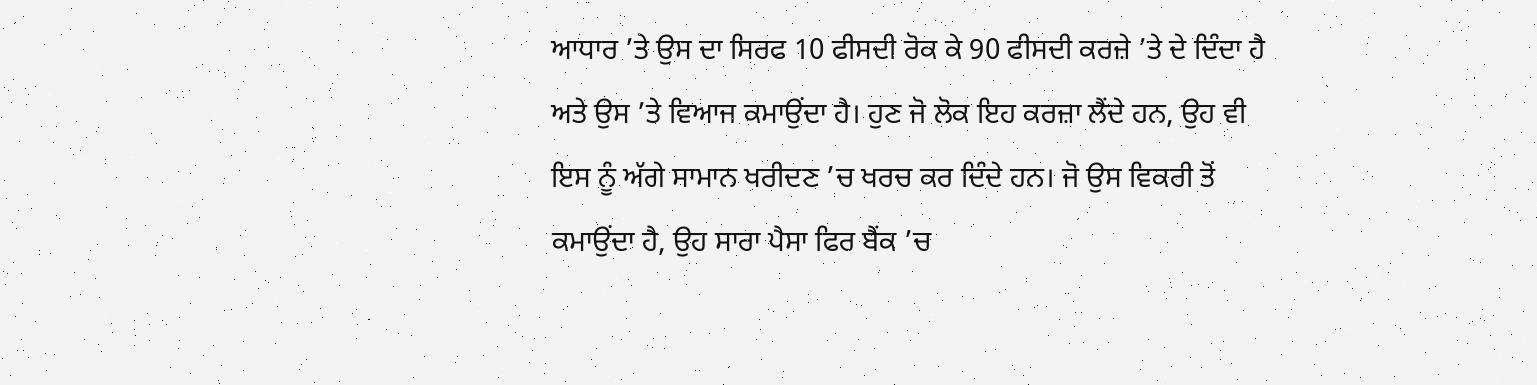ਆਧਾਰ ’ਤੇ ਉਸ ਦਾ ਸਿਰਫ 10 ਫੀਸਦੀ ਰੋਕ ਕੇ 90 ਫੀਸਦੀ ਕਰਜ਼ੇ ’ਤੇ ਦੇ ਦਿੰਦਾ ਹੈ ਅਤੇ ਉਸ ’ਤੇ ਵਿਆਜ ਕਮਾਉਂਦਾ ਹੈ। ਹੁਣ ਜੋ ਲੋਕ ਇਹ ਕਰਜ਼ਾ ਲੈਂਦੇ ਹਨ, ਉਹ ਵੀ ਇਸ ਨੂੰ ਅੱਗੇ ਸਾਮਾਨ ਖਰੀਦਣ ’ਚ ਖਰਚ ਕਰ ਦਿੰਦੇ ਹਨ। ਜੋ ਉਸ ਵਿਕਰੀ ਤੋਂ ਕਮਾਉਂਦਾ ਹੈ, ਉਹ ਸਾਰਾ ਪੈਸਾ ਫਿਰ ਬੈਂਕ ’ਚ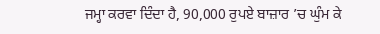ਜਮ੍ਹਾ ਕਰਵਾ ਦਿੰਦਾ ਹੈ, 90,000 ਰੁਪਏ ਬਾਜ਼ਾਰ ’ਚ ਘੁੰਮ ਕੇ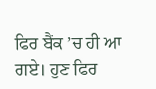ਫਿਰ ਬੈਂਕ ’ਚ ਹੀ ਆ ਗਏ। ਹੁਣ ਫਿਰ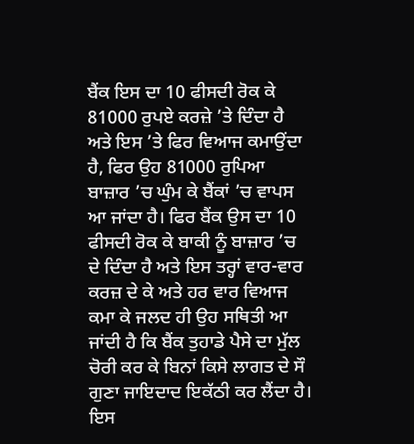ਬੈਂਕ ਇਸ ਦਾ 10 ਫੀਸਦੀ ਰੋਕ ਕੇ 81000 ਰੁਪਏ ਕਰਜ਼ੇ ’ਤੇ ਦਿੰਦਾ ਹੈ ਅਤੇ ਇਸ ’ਤੇ ਫਿਰ ਵਿਆਜ ਕਮਾਉਂਦਾ ਹੈ, ਫਿਰ ਉਹ 81000 ਰੁਪਿਆ ਬਾਜ਼ਾਰ ’ਚ ਘੁੰਮ ਕੇ ਬੈਂਕਾਂ ’ਚ ਵਾਪਸ ਆ ਜਾਂਦਾ ਹੈ। ਫਿਰ ਬੈਂਕ ਉਸ ਦਾ 10 ਫੀਸਦੀ ਰੋਕ ਕੇ ਬਾਕੀ ਨੂੰ ਬਾਜ਼ਾਰ ’ਚ ਦੇ ਦਿੰਦਾ ਹੈ ਅਤੇ ਇਸ ਤਰ੍ਹਾਂ ਵਾਰ-ਵਾਰ ਕਰਜ਼ ਦੇ ਕੇ ਅਤੇ ਹਰ ਵਾਰ ਵਿਆਜ ਕਮਾ ਕੇ ਜਲਦ ਹੀ ਉਹ ਸਥਿਤੀ ਆ ਜਾਂਦੀ ਹੈ ਕਿ ਬੈਂਕ ਤੁਹਾਡੇ ਪੈਸੇ ਦਾ ਮੁੱਲ ਚੋਰੀ ਕਰ ਕੇ ਬਿਨਾਂ ਕਿਸੇ ਲਾਗਤ ਦੇ ਸੌ ਗੁਣਾ ਜਾਇਦਾਦ ਇਕੱਠੀ ਕਰ ਲੈਂਦਾ ਹੈ। ਇਸ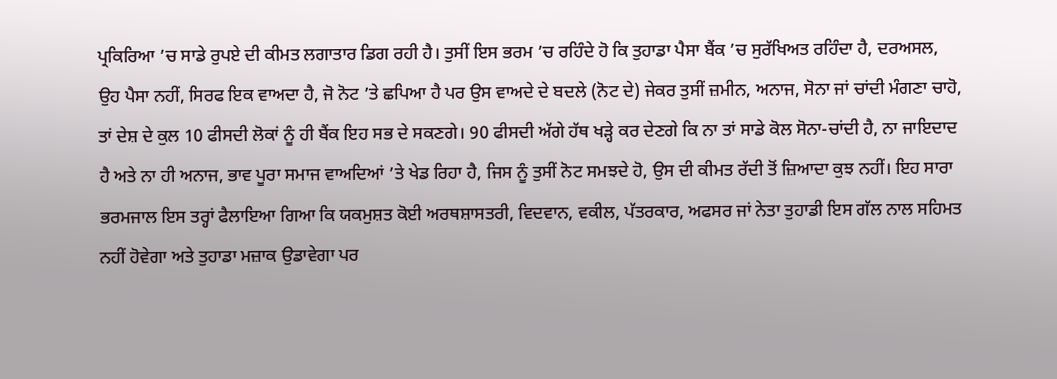ਪ੍ਰਕਿਰਿਆ ’ਚ ਸਾਡੇ ਰੁਪਏ ਦੀ ਕੀਮਤ ਲਗਾਤਾਰ ਡਿਗ ਰਹੀ ਹੈ। ਤੁਸੀਂ ਇਸ ਭਰਮ ’ਚ ਰਹਿੰਦੇ ਹੋ ਕਿ ਤੁਹਾਡਾ ਪੈਸਾ ਬੈਂਕ ’ਚ ਸੁਰੱਖਿਅਤ ਰਹਿੰਦਾ ਹੈ, ਦਰਅਸਲ, ਉਹ ਪੈਸਾ ਨਹੀਂ, ਸਿਰਫ ਇਕ ਵਾਅਦਾ ਹੈ, ਜੋ ਨੋਟ ’ਤੇ ਛਪਿਆ ਹੈ ਪਰ ਉਸ ਵਾਅਦੇ ਦੇ ਬਦਲੇ (ਨੋਟ ਦੇ) ਜੇਕਰ ਤੁਸੀਂ ਜ਼ਮੀਨ, ਅਨਾਜ, ਸੋਨਾ ਜਾਂ ਚਾਂਦੀ ਮੰਗਣਾ ਚਾਹੋ, ਤਾਂ ਦੇਸ਼ ਦੇ ਕੁਲ 10 ਫੀਸਦੀ ਲੋਕਾਂ ਨੂੰ ਹੀ ਬੈਂਕ ਇਹ ਸਭ ਦੇ ਸਕਣਗੇ। 90 ਫੀਸਦੀ ਅੱਗੇ ਹੱਥ ਖੜ੍ਹੇ ਕਰ ਦੇਣਗੇ ਕਿ ਨਾ ਤਾਂ ਸਾਡੇ ਕੋਲ ਸੋਨਾ-ਚਾਂਦੀ ਹੈ, ਨਾ ਜਾਇਦਾਦ ਹੈ ਅਤੇ ਨਾ ਹੀ ਅਨਾਜ, ਭਾਵ ਪੂਰਾ ਸਮਾਜ ਵਾਅਦਿਆਂ ’ਤੇ ਖੇਡ ਰਿਹਾ ਹੈ, ਜਿਸ ਨੂੰ ਤੁਸੀਂ ਨੋਟ ਸਮਝਦੇ ਹੋ, ਉਸ ਦੀ ਕੀਮਤ ਰੱਦੀ ਤੋਂ ਜ਼ਿਆਦਾ ਕੁਝ ਨਹੀਂ। ਇਹ ਸਾਰਾ ਭਰਮਜਾਲ ਇਸ ਤਰ੍ਹਾਂ ਫੈਲਾਇਆ ਗਿਆ ਕਿ ਯਕਮੁਸ਼ਤ ਕੋਈ ਅਰਥਸ਼ਾਸਤਰੀ, ਵਿਦਵਾਨ, ਵਕੀਲ, ਪੱਤਰਕਾਰ, ਅਫਸਰ ਜਾਂ ਨੇਤਾ ਤੁਹਾਡੀ ਇਸ ਗੱਲ ਨਾਲ ਸਹਿਮਤ ਨਹੀਂ ਹੋਵੇਗਾ ਅਤੇ ਤੁਹਾਡਾ ਮਜ਼ਾਕ ਉਡਾਵੇਗਾ ਪਰ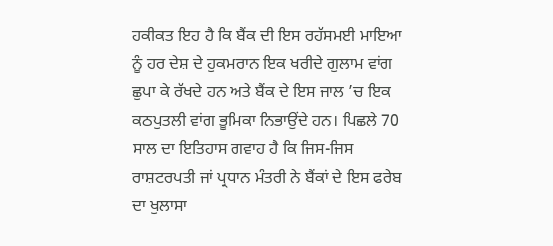ਹਕੀਕਤ ਇਹ ਹੈ ਕਿ ਬੈਂਕ ਦੀ ਇਸ ਰਹੱਸਮਈ ਮਾਇਆ ਨੂੰ ਹਰ ਦੇਸ਼ ਦੇ ਹੁਕਮਰਾਨ ਇਕ ਖਰੀਦੇ ਗੁਲਾਮ ਵਾਂਗ ਛੁਪਾ ਕੇ ਰੱਖਦੇ ਹਨ ਅਤੇ ਬੈਂਕ ਦੇ ਇਸ ਜਾਲ ’ਚ ਇਕ ਕਠਪੁਤਲੀ ਵਾਂਗ ਭੂਮਿਕਾ ਨਿਭਾਉਂਦੇ ਹਨ। ਪਿਛਲੇ 70 ਸਾਲ ਦਾ ਇਤਿਹਾਸ ਗਵਾਹ ਹੈ ਕਿ ਜਿਸ-ਜਿਸ ਰਾਸ਼ਟਰਪਤੀ ਜਾਂ ਪ੍ਰਧਾਨ ਮੰਤਰੀ ਨੇ ਬੈਂਕਾਂ ਦੇ ਇਸ ਫਰੇਬ ਦਾ ਖੁਲਾਸਾ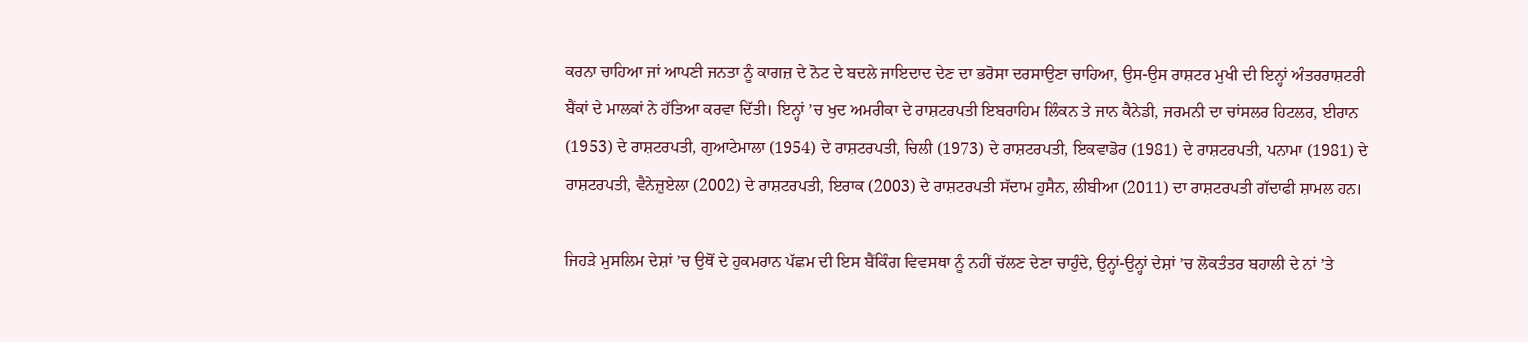ਕਰਨਾ ਚਾਹਿਆ ਜਾਂ ਆਪਣੀ ਜਨਤਾ ਨੂੰ ਕਾਗਜ਼ ਦੇ ਨੋਟ ਦੇ ਬਦਲੇ ਜਾਇਦਾਦ ਦੇਣ ਦਾ ਭਰੋਸਾ ਦਰਸਾਉਣਾ ਚਾਹਿਆ, ਉਸ-ਉਸ ਰਾਸ਼ਟਰ ਮੁਖੀ ਦੀ ਇਨ੍ਹਾਂ ਅੰਤਰਰਾਸ਼ਟਰੀ ਬੈਂਕਾਂ ਦੇ ਮਾਲਕਾਂ ਨੇ ਹੱਤਿਆ ਕਰਵਾ ਦਿੱਤੀ। ਇਨ੍ਹਾਂ ’ਚ ਖੁਦ ਅਮਰੀਕਾ ਦੇ ਰਾਸ਼ਟਰਪਤੀ ਇਬਰਾਹਿਮ ਲਿੰਕਨ ਤੇ ਜਾਨ ਕੈਨੇਡੀ, ਜਰਮਨੀ ਦਾ ਚਾਂਸਲਰ ਹਿਟਲਰ, ਈਰਾਨ (1953) ਦੇ ਰਾਸ਼ਟਰਪਤੀ, ਗੁਆਟੇਮਾਲਾ (1954) ਦੇ ਰਾਸ਼ਟਰਪਤੀ, ਚਿਲੀ (1973) ਦੇ ਰਾਸ਼ਟਰਪਤੀ, ਇਕਵਾਡੋਰ (1981) ਦੇ ਰਾਸ਼ਟਰਪਤੀ, ਪਨਾਮਾ (1981) ਦੇ ਰਾਸ਼ਟਰਪਤੀ, ਵੈਨੇਜ਼ੁਏਲਾ (2002) ਦੇ ਰਾਸ਼ਟਰਪਤੀ, ਇਰਾਕ (2003) ਦੇ ਰਾਸ਼ਟਰਪਤੀ ਸੱਦਾਮ ਹੁਸੈਨ, ਲੀਬੀਆ (2011) ਦਾ ਰਾਸ਼ਟਰਪਤੀ ਗੱਦਾਫੀ ਸ਼ਾਮਲ ਹਨ।

ਜਿਹੜੇ ਮੁਸਲਿਮ ਦੇਸ਼ਾਂ ’ਚ ਉਥੋਂ ਦੇ ਹੁਕਮਰਾਨ ਪੱਛਮ ਦੀ ਇਸ ਬੈਂਕਿੰਗ ਵਿਵਸਥਾ ਨੂੰ ਨਹੀਂ ਚੱਲਣ ਦੇਣਾ ਚਾਹੁੰਦੇ, ਉਨ੍ਹਾਂ-ਉਨ੍ਹਾਂ ਦੇਸ਼ਾਂ ’ਚ ਲੋਕਤੰਤਰ ਬਹਾਲੀ ਦੇ ਨਾਂ ’ਤੇ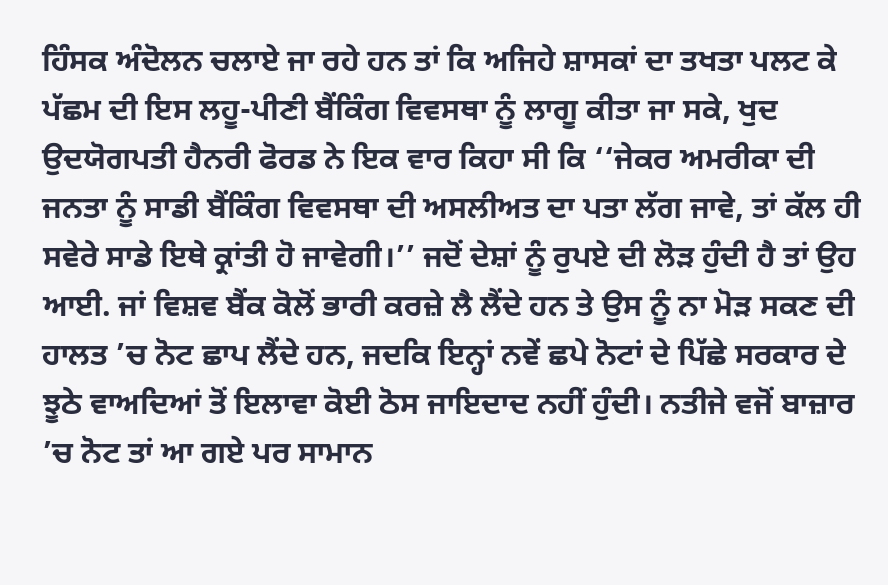ਹਿੰਸਕ ਅੰਦੋਲਨ ਚਲਾਏ ਜਾ ਰਹੇ ਹਨ ਤਾਂ ਕਿ ਅਜਿਹੇ ਸ਼ਾਸਕਾਂ ਦਾ ਤਖਤਾ ਪਲਟ ਕੇ ਪੱਛਮ ਦੀ ਇਸ ਲਹੂ-ਪੀਣੀ ਬੈਂਕਿੰਗ ਵਿਵਸਥਾ ਨੂੰ ਲਾਗੂ ਕੀਤਾ ਜਾ ਸਕੇ, ਖੁਦ ਉਦਯੋਗਪਤੀ ਹੈਨਰੀ ਫੋਰਡ ਨੇ ਇਕ ਵਾਰ ਕਿਹਾ ਸੀ ਕਿ ‘‘ਜੇਕਰ ਅਮਰੀਕਾ ਦੀ ਜਨਤਾ ਨੂੰ ਸਾਡੀ ਬੈਂਕਿੰਗ ਵਿਵਸਥਾ ਦੀ ਅਸਲੀਅਤ ਦਾ ਪਤਾ ਲੱਗ ਜਾਵੇ, ਤਾਂ ਕੱਲ ਹੀ ਸਵੇਰੇ ਸਾਡੇ ਇਥੇ ਕ੍ਰਾਂਤੀ ਹੋ ਜਾਵੇਗੀ।’’ ਜਦੋਂ ਦੇਸ਼ਾਂ ਨੂੰ ਰੁਪਏ ਦੀ ਲੋੜ ਹੁੰਦੀ ਹੈ ਤਾਂ ਉਹ ਆਈ. ਜਾਂ ਵਿਸ਼ਵ ਬੈਂਕ ਕੋਲੋਂ ਭਾਰੀ ਕਰਜ਼ੇ ਲੈ ਲੈਂਦੇ ਹਨ ਤੇ ਉਸ ਨੂੰ ਨਾ ਮੋੜ ਸਕਣ ਦੀ ਹਾਲਤ ’ਚ ਨੋਟ ਛਾਪ ਲੈਂਦੇ ਹਨ, ਜਦਕਿ ਇਨ੍ਹਾਂ ਨਵੇਂ ਛਪੇ ਨੋਟਾਂ ਦੇ ਪਿੱਛੇ ਸਰਕਾਰ ਦੇ ਝੂਠੇ ਵਾਅਦਿਆਂ ਤੋਂ ਇਲਾਵਾ ਕੋਈ ਠੋਸ ਜਾਇਦਾਦ ਨਹੀਂ ਹੁੰਦੀ। ਨਤੀਜੇ ਵਜੋਂ ਬਾਜ਼ਾਰ ’ਚ ਨੋਟ ਤਾਂ ਆ ਗਏ ਪਰ ਸਾਮਾਨ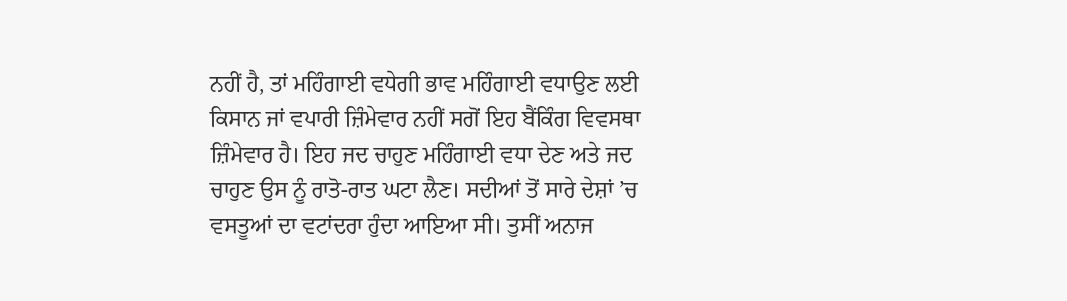ਨਹੀਂ ਹੈ, ਤਾਂ ਮਹਿੰਗਾਈ ਵਧੇਗੀ ਭਾਵ ਮਹਿੰਗਾਈ ਵਧਾਉਣ ਲਈ ਕਿਸਾਨ ਜਾਂ ਵਪਾਰੀ ਜ਼ਿੰਮੇਵਾਰ ਨਹੀਂ ਸਗੋਂ ਇਹ ਬੈਂਕਿੰਗ ਵਿਵਸਥਾ ਜ਼ਿੰਮੇਵਾਰ ਹੈ। ਇਹ ਜਦ ਚਾਹੁਣ ਮਹਿੰਗਾਈ ਵਧਾ ਦੇਣ ਅਤੇ ਜਦ ਚਾਹੁਣ ਉਸ ਨੂੰ ਰਾਤੋ-ਰਾਤ ਘਟਾ ਲੈਣ। ਸਦੀਆਂ ਤੋਂ ਸਾਰੇ ਦੇਸ਼ਾਂ ’ਚ ਵਸਤੂਆਂ ਦਾ ਵਟਾਂਦਰਾ ਹੁੰਦਾ ਆਇਆ ਸੀ। ਤੁਸੀਂ ਅਨਾਜ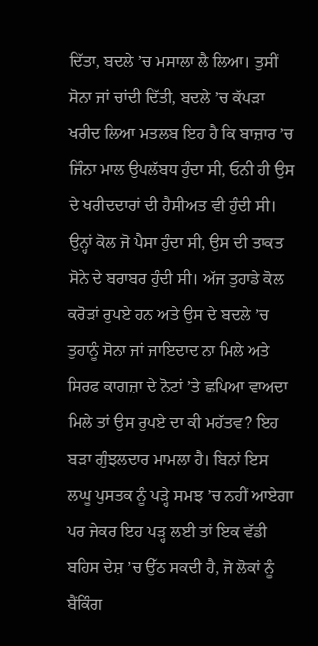ਦਿੱਤਾ, ਬਦਲੇ ’ਚ ਮਸਾਲਾ ਲੈ ਲਿਆ। ਤੁਸੀਂ ਸੋਨਾ ਜਾਂ ਚਾਂਦੀ ਦਿੱਤੀ, ਬਦਲੇ ’ਚ ਕੱਪੜਾ ਖਰੀਦ ਲਿਆ ਮਤਲਬ ਇਹ ਹੈ ਕਿ ਬਾਜ਼ਾਰ ’ਚ ਜਿੰਨਾ ਮਾਲ ਉਪਲੱਬਧ ਹੁੰਦਾ ਸੀ, ਓਨੀ ਹੀ ਉਸ ਦੇ ਖਰੀਦਦਾਰਾਂ ਦੀ ਹੈਸੀਅਤ ਵੀ ਹੁੰਦੀ ਸੀ। ਉਨ੍ਹਾਂ ਕੋਲ ਜੋ ਪੈਸਾ ਹੁੰਦਾ ਸੀ, ਉਸ ਦੀ ਤਾਕਤ ਸੋਨੇ ਦੇ ਬਰਾਬਰ ਹੁੰਦੀ ਸੀ। ਅੱਜ ਤੁਹਾਡੇ ਕੋਲ ਕਰੋੜਾਂ ਰੁਪਏ ਹਨ ਅਤੇ ਉਸ ਦੇ ਬਦਲੇ ’ਚ ਤੁਹਾਨੂੰ ਸੋਨਾ ਜਾਂ ਜਾਇਦਾਦ ਨਾ ਮਿਲੇ ਅਤੇ ਸਿਰਫ ਕਾਗਜ਼ਾ ਦੇ ਨੋਟਾਂ ’ਤੇ ਛਪਿਆ ਵਾਅਦਾ ਮਿਲੇ ਤਾਂ ਉਸ ਰੁਪਏ ਦਾ ਕੀ ਮਹੱਤਵ? ਇਹ ਬੜਾ ਗੁੰਝਲਦਾਰ ਮਾਮਲਾ ਹੈ। ਬਿਨਾਂ ਇਸ ਲਘੂ ਪੁਸਤਕ ਨੂੰ ਪੜ੍ਹੇ ਸਮਝ ’ਚ ਨਹੀਂ ਆਏਗਾ ਪਰ ਜੇਕਰ ਇਹ ਪੜ੍ਹ ਲਈ ਤਾਂ ਇਕ ਵੱਡੀ ਬਹਿਸ ਦੇਸ਼ ’ਚ ਉੱਠ ਸਕਦੀ ਹੈ, ਜੋ ਲੋਕਾਂ ਨੂੰ ਬੈਂਕਿੰਗ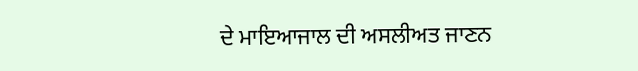ਦੇ ਮਾਇਆਜਾਲ ਦੀ ਅਸਲੀਅਤ ਜਾਣਨ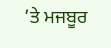’ਤੇ ਮਜਬੂਰ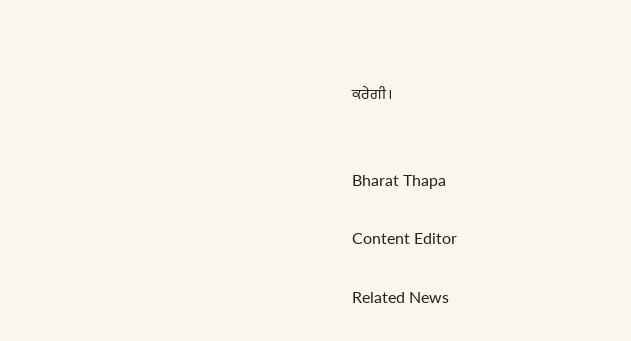ਕਰੇਗੀ।


Bharat Thapa

Content Editor

Related News